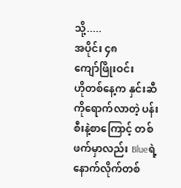သို့.....
အပိုင်း ၄၈
ကျော်ဖြိုးဝင်း
ဟိုတစ်နေ့က နှင်းဆီကိုရောက်လာတဲ့ ပန်းစီးနဲ့စာကြောင့် တစ်ဖက်မှာလည်း Blueရဲ့ နောက်လိုက်တစ်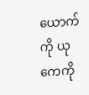ယောက်ကို ယုကေကို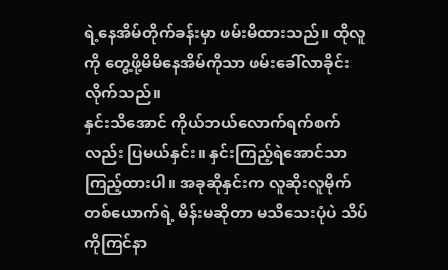ရဲ့နေအိမ်တိုက်ခန်းမှာ ဖမ်းမိထားသည်။ ထိုလူကို တွေ့ဖို့မိမိနေအိမ်ကိုသာ ဖမ်းခေါ်လာခိုင်းလိုက်သည်။
နှင်းသိအောင် ကိုယ်ဘယ်လောက်ရက်စက်လည်း ပြမယ်နှင်း။ နှင်းကြည့်ရဲအောင်သာ ကြည့်ထားပါ။ အခုဆိုနှင်းက လူဆိုးလူမိုက်တစ်ယောက်ရဲ့ မိန်းမဆိုတာ မသိသေးပုံပဲ သိပ်ကိုကြင်နာ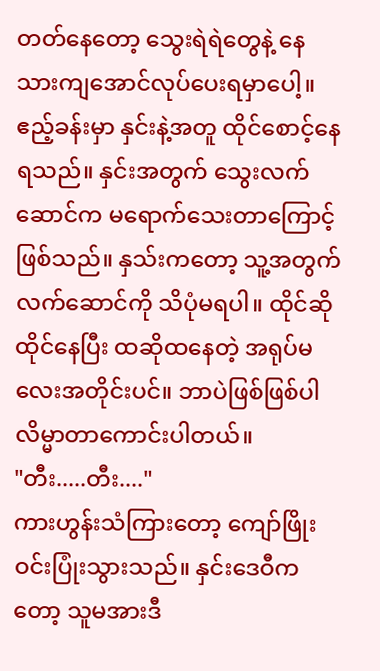တတ်နေတော့ သွေးရဲရဲတွေနဲ့ နေသားကျအောင်လုပ်ပေးရမှာပေါ့။
ဧည့်ခန်းမှာ နှင်းနဲ့အတူ ထိုင်စောင့်နေရသည်။ နှင်းအတွက် သွေးလက်ဆောင်က မရောက်သေးတာကြောင့်ဖြစ်သည်။ နှသ်းကတော့ သူ့အတွက်လက်ဆောင်ကို သိပုံမရပါ။ ထိုင်ဆိုထိုင်နေပြီး ထဆိုထနေတဲ့ အရုပ်မလေးအတိုင်းပင်။ ဘာပဲဖြစ်ဖြစ်ပါ လိမ္မာတာကောင်းပါတယ်။
"တီး.....တီး...."
ကားဟွန်းသံကြားတော့ ကျော်ဖြိုးဝင်းပြုံးသွားသည်။ နှင်းဒေဝီကတော့ သူမအားဒီ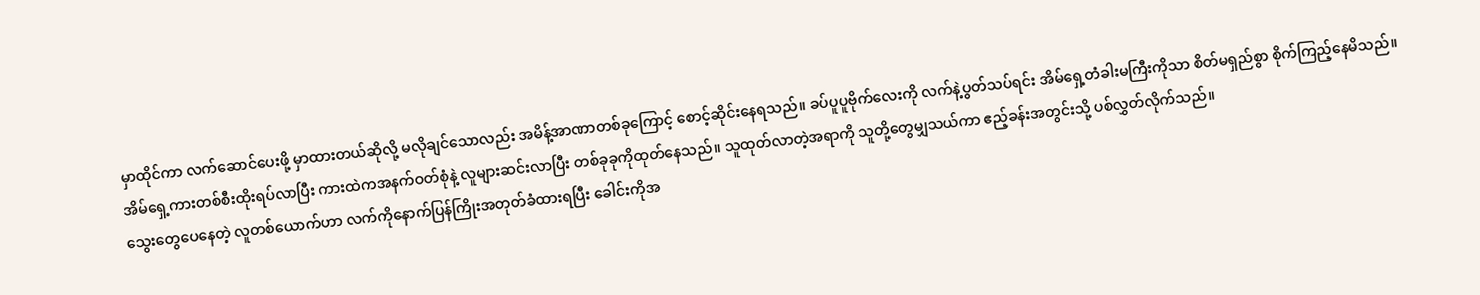မှာထိုင်ကာ လက်ဆောင်ပေးဖို့ မှာထားတယ်ဆိုလို့ မလိုချင်သောလည်း အမိန့်အာဏာတစ်ခုကြောင့် စောင့်ဆိုင်းနေရသည်။ ခပ်ပူပူဗိုက်လေးကို လက်နဲ့ပွတ်သပ်ရင်း အိမ်ရှေ့တံခါးမကြီးကိုသာ စိတ်မရှည်စွာ စိုက်ကြည့်နေမိသည်။
အိမ်ရှေ့ကားတစ်စီးထိုးရပ်လာပြီး ကားထဲကအနက်ဝတ်စုံနဲ့ လူများဆင်းလာပြီး တစ်ခုခုကိုထုတ်နေသည်။ သူထုတ်လာတဲ့အရာကို သူတို့တွေမျှသယ်ကာ ဧည့်ခန်းအတွင်းသို့ ပစ်လွှတ်လိုက်သည်။
သွေးတွေပေနေတဲ့ လူတစ်ယောက်ဟာ လက်ကိုနောက်ပြန်ကြိုးအတုတ်ခံထားရပြီး ခေါင်းကိုအ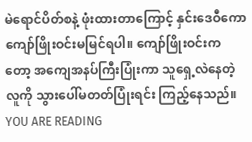မဲရောင်ပိတ်စနဲ့ ဖုံးထားတာကြောင့် နှင်းဒေဝီကော ကျော်ဖြိုးဝင်းမမြင်ရပါ။ ကျော်ဖြိုးဝင်းကတော့ အကျေအနပ်ကြီးပြုံးကာ သူရှေ့လဲနေတဲ့လူကို သွားပေါ်မတတ်ပြုံးရင်း ကြည့်နေသည်။
YOU ARE READING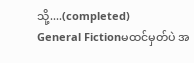သို့....(completed)
General Fictionမထင်မှတ်ပဲ အ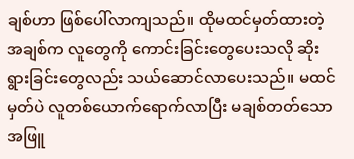ချစ်ဟာ ဖြစ်ပေါ်လာကျသည်။ ထိုမထင်မှတ်ထားတဲ့ အချစ်က လူတွေကို ကောင်းခြင်းတွေပေးသလို ဆိုးရွားခြင်းတွေလည်း သယ်ဆောင်လာပေးသည်။ မထင်မှတ်ပဲ လူတစ်ယောက်ရောက်လာပြီး မချစ်တတ်သော အဖြူ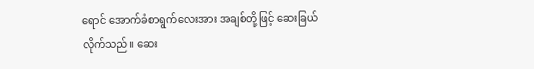ရောင် အောက်ခံစာရွက်လေးအား အချစ်တို့ဖြင့် ဆေးခြယ်လိုက်သည်။ ဆေး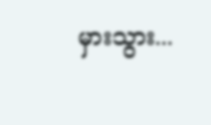မှားသွား...